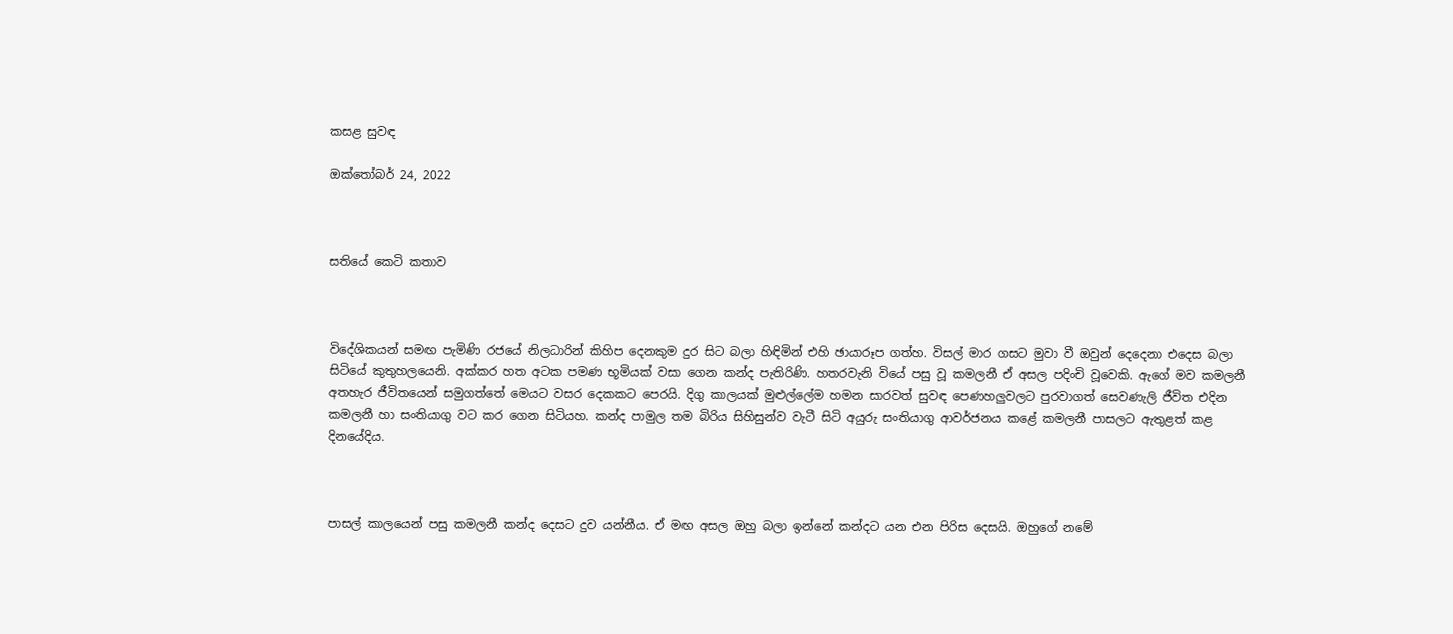කසළ සුවඳ

ඔක්තෝබර් 24, 2022



සතියේ කෙටි කතාව



විදේශිකයන් සමඟ පැමිණි රජයේ නිලධාරින් කිහිප දෙනකුම දුර සිට බලා හිඳිමින් එහි ඡායාරූප ගත්හ. විසල් මාර ගසට මුවා වී ඔවුන් දෙදෙනා එදෙස බලා සිටියේ කුතුහලයෙනි. අක්කර හත අටක පමණ භූමියක් වසා ගෙන කන්ද පැතිරිණි. හතරවැනි වියේ පසු වූ කමලනී ඒ අසල පදිංචි වූවෙකි. ඇගේ මව කමලනී අතහැර ජීවිතයෙන් සමුගත්තේ මෙයට වසර දෙකකට පෙරයි. දිගු කාලයක් මුළුල්ලේම හමන සාරවත් සුවඳ පෙණහලුවලට පුරවාගත් සෙවණැලි ජීවිත එදින කමලනී හා සංතියාගු වට කර ගෙන සිටියහ. කන්ද පාමුල තම බිරිය සිහිසුන්ව වැටී සිටි අයුරු සංතියාගු ආවර්ජනය කළේ කමලනී පාසලට ඇතුළත් කළ දිනයේදිය.



පාසල් කාලයෙන් පසු කමලනී කන්ද දෙසට දුව යන්නීය. ඒ මඟ අසල ඔහු බලා ඉන්නේ කන්දට යන එන පිරිස දෙසයි. ඔහුගේ නමේ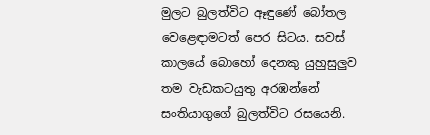මුලට බුලත්විට ඈඳුණේ බෝතල වෙළෙඳාමටත් පෙර සිටය. සවස් කාලයේ බොහෝ දෙනකු යුහුසුලුව තම වැඩකටයුතු අරඹන්නේ සංතියාගුගේ බුලත්විට රසයෙනි.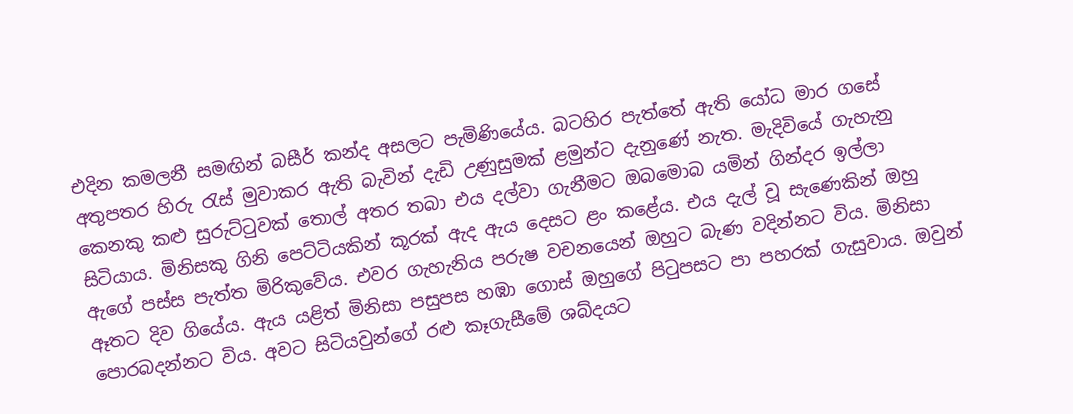එදින කමලනී සමඟින් බසීර් කන්ද අසලට පැමිණියේය. බටහිර පැත්තේ ඇති යෝධ මාර ගසේ අතුපතර හිරු රැස් මුවාකර ඇති බැවින් දැඩි උණුසුමක් ළමුන්ට දැනුණේ නැත. මැදිවියේ ගැහැනු කෙනකු කළු සුරුට්ටුවක් තොල් අතර තබා එය දල්වා ගැනීමට ඔබමොබ යමින් ගින්දර ඉල්ලා සිටියාය. මිනිසකු ගිනි පෙට්ටියකින් කූරක් ඇද ඇය දෙසට ළං කළේය. එය දැල් වූ සැණෙකින් ඔහු ඇගේ පස්ස පැත්ත මිරිකුවේය. එවර ගැහැනිය පරුෂ වචනයෙන් ඔහුට බැණ වදින්නට විය. මිනිසා ඈතට දිව ගියේය. ඇය යළිත් මිනිසා පසුපස හඹා ගොස් ඔහුගේ පිටුපසට පා පහරක් ගැසුවාය. ඔවුන් පොරබදන්නට විය. අවට සිටියවුන්ගේ රළු කෑගැසීමේ ශබ්දයට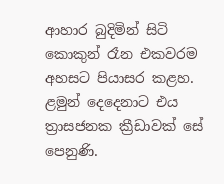ආහාර බුදිමින් සිටි කොකුන් රෑන එකවරම අහසට පියාසර කළහ. ළමුන් දෙදෙනාට එය ත්‍රාසජනක ක්‍රීඩාවක් සේ පෙනුණි.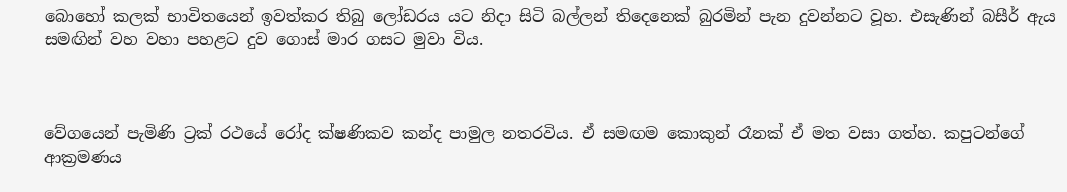බොහෝ කලක් භාවිතයෙන් ඉවත්කර තිබු ලෝඩරය යට නිදා සිටි බල්ලන් තිදෙනෙක් බුරමින් පැන දුවන්නට වූහ. එසැණින් බසීර් ඇය සමඟින් වහ වහා පහළට දුව ගොස් මාර ගසට මුවා විය.



වේගයෙන් පැමිණි ට්‍රක් රථයේ රෝද ක්ෂණිකව කන්ද පාමුල නතරවිය. ඒ සමඟම කොකුන් රෑනක් ඒ මත වසා ගත්හ. කපුටන්ගේ ආක්‍රමණය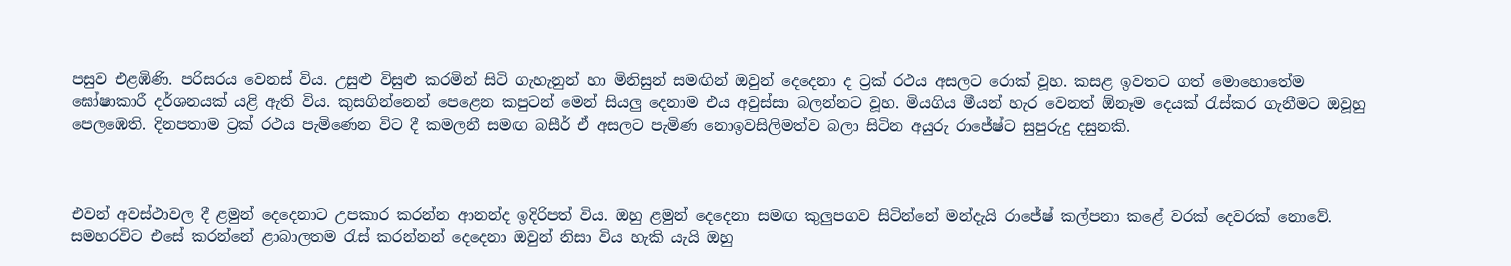පසුව එළඹිණි. පරිසරය වෙනස් විය. උසුළු විසුළු කරමින් සිටි ගැහැනුන් හා මිනිසුන් සමඟින් ඔවුන් දෙදෙනා ද ට්‍රක් රථය අසලට රොක් වූහ. කසළ ඉවතට ගත් මොහොතේම ඝෝෂාකාරී දර්ශනයක් යළි ඇති විය. කුසගින්නෙන් පෙළෙන කපුටන් මෙන් සියලු දෙනාම එය අවුස්සා බලන්නට වූහ. මියගිය මීයන් හැර වෙනත් ඕනෑම දෙයක් රැස්කර ගැනීමට ඔවූහු පෙලඹෙති. දිනපතාම ට්‍රක් රථය පැමිණෙන විට දී කමලනී සමඟ බසීර් ඒ අසලට පැමිණ නොඉවසිලිමත්ව බලා සිටින අයුරු රාජේෂ්ට සුපුරුදු දසුනකි.



එවන් අවස්ථාවල දී ළමුන් දෙදෙනාට උපකාර කරන්න ආනන්ද ඉදිරිපත් විය. ඔහු ළමුන් දෙදෙනා සමඟ කුලුපගව සිටින්නේ මන්දැයි රාජේෂ් කල්පනා කළේ වරක් දෙවරක් නොවේ. සමහරවිට එසේ කරන්නේ ළාබාලතම රැස් කරන්නන් දෙදෙනා ඔවුන් නිසා විය හැකි යැයි ඔහු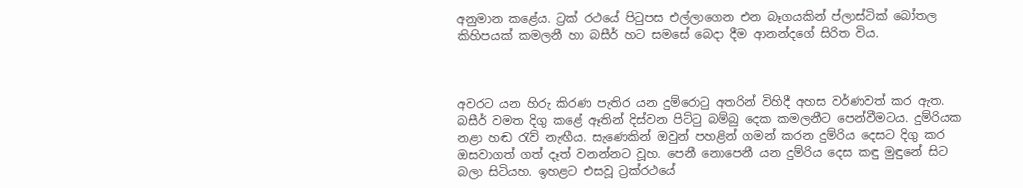අනුමාන කළේය. ට්‍රක් රථයේ පිටුපස එල්ලාගෙන එන බෑගයකින් ප්ලාස්ටික් බෝතල කිහිපයක් කමලනී හා බසීර් හට සමසේ බෙදා දීම ආනන්දගේ සිරිත විය.



අවරට යන හිරු කිරණ පැතිර යන දුම්රොටු අතරින් විහිදී අහස වර්ණවත් කර ඇත. බසීර් වමත දිගු කළේ ඈතින් දිස්වන පිට්ටු බම්බු දෙක කමලනීට පෙන්වීමටය. දුම්රියක නළා හඬ රැව් නැඟීය. සැණෙකින් ඔවුන් පහළින් ගමන් කරන දුම්රිය දෙසට දිගු කර ඔසවාගත් ගත් දෑත් වනන්නට වූහ. පෙනී නොපෙනී යන දුම්රිය දෙස කඳු මුඳුනේ සිට බලා සිටියහ. ඉහළට එසවූ ට්‍රක්රථයේ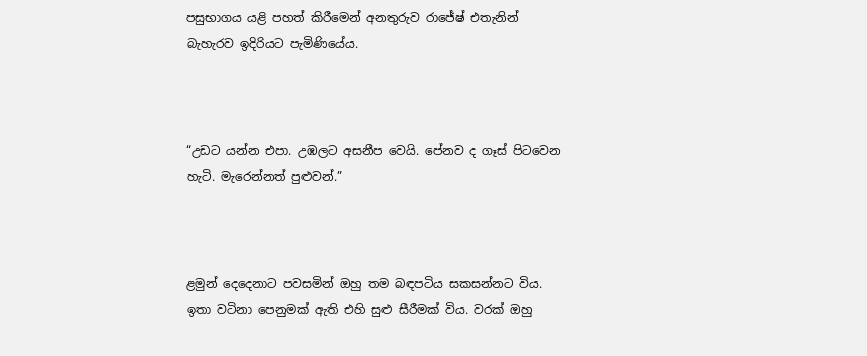පසුභාගය යළි පහත් කිරීමෙන් අනතුරුව රාජේෂ් එතැනින් බැහැරව ඉදිරියට පැමිණියේය.



“උඩට යන්න එපා. උඹලට අසනීප වෙයි. පේනව ද ගෑස් පිටවෙන හැටි. මැරෙන්නත් පුළුවන්.”



ළමුන් දෙදෙනාට පවසමින් ඔහු තම බඳපටිය සකසන්නට විය. ඉතා වටිනා පෙනුමක් ඇති එහි සුළු සීරීමක් විය. වරක් ඔහු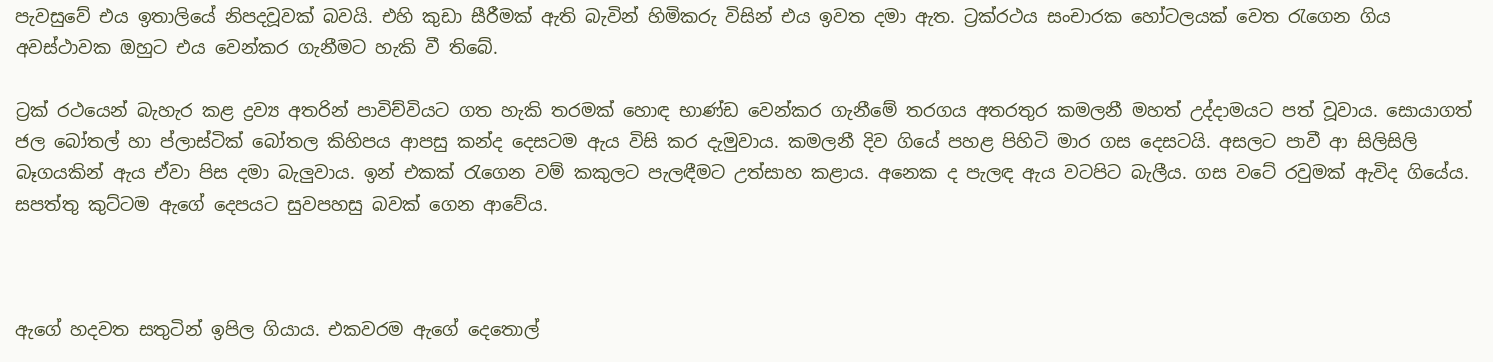පැවසුවේ එය ඉතාලියේ නිපදවූවක් බවයි. එහි කුඩා සීරීමක් ඇති බැවින් හිමිකරු විසින් එය ඉවත දමා ඇත. ට්‍රක්රථය සංචාරක හෝටලයක් වෙත රැගෙන ගිය අවස්ථාවක ඔහුට එය වෙන්කර ගැනීමට හැකි වී තිබේ.

ට්‍රක් රථයෙන් බැහැර කළ ද්‍රව්‍ය අතරින් පාවිච්වියට ගත හැකි තරමක් හොඳ භාණ්ඩ වෙන්කර ගැනීමේ තරගය අතරතුර කමලනී මහත් උද්දාමයට පත් වූවාය. සොයාගත් ජල බෝතල් හා ප්ලාස්ටික් බෝතල කිහිපය ආපසු කන්ද දෙසටම ඇය විසි කර දැමුවාය. කමලනී දිව ගියේ පහළ පිහිටි මාර ගස දෙසටයි. අසලට පාවී ආ සිලිසිලි බෑගයකින් ඇය ඒවා පිස දමා බැලුවාය. ඉන් එකක් රැගෙන වම් කකුලට පැලඳීමට උත්සාහ කළාය. අනෙක ද පැලඳ ඇය වටපිට බැලීය. ගස වටේ රවුමක් ඇවිද ගියේය. සපත්තු කුට්ටම ඇගේ දෙපයට සුවපහසු බවක් ගෙන ආවේය.



ඇගේ හදවත සතුටින් ඉපිල ගියාය. එකවරම ඇගේ දෙතොල්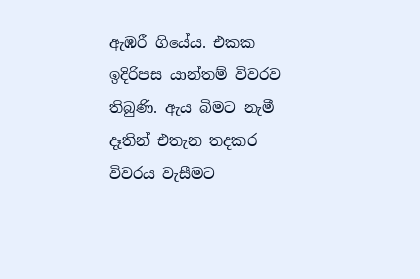ඇඹරී ගියේය. එකක ඉදිරිපස යාන්තම් විවරව තිබුණි. ඇය බිමට නැමී දෑතින් එතැන තදකර විවරය වැසීමට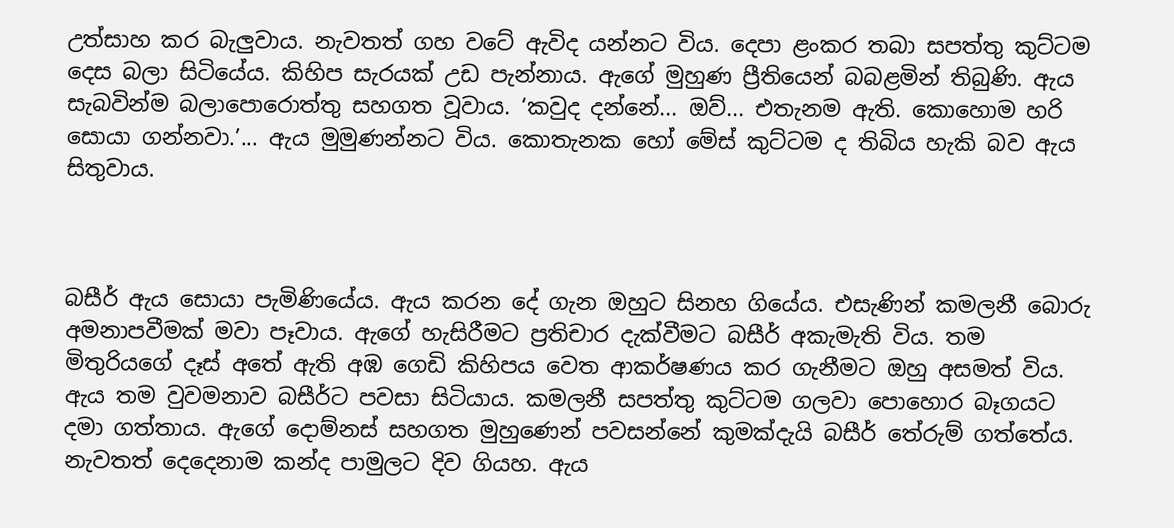උත්සාහ කර බැලුවාය. නැවතත් ගහ වටේ ඇවිද යන්නට විය. දෙපා ළංකර තබා සපත්තු කුට්ටම දෙස බලා සිටියේය. කිහිප සැරයක් උඩ පැන්නාය. ඇගේ මුහුණ ප්‍රීතියෙන් බබළමින් තිබුණි. ඇය සැබවින්ම බලාපොරොත්තු සහගත වූවාය. ‘කවුද දන්නේ... ඔව්... එතැනම ඇති. කොහොම හරි සොයා ගන්නවා.’... ඇය මුමුණන්නට විය. කොතැනක හෝ මේස් කුට්ටම ද තිබිය හැකි බව ඇය සිතුවාය.



බසීර් ඇය සොයා පැමිණියේය. ඇය කරන දේ ගැන ඔහුට සිනහ ගියේය. එසැණින් කමලනී බොරු අමනාපවීමක් මවා පෑවාය. ඇගේ හැසිරීමට ප්‍රතිචාර දැක්වීමට බසීර් අකැමැති විය. තම මිතුරියගේ දෑස් අතේ ඇති අඹ ගෙඩි කිහිපය වෙත ආකර්ෂණය කර ගැනීමට ඔහු අසමත් විය. ඇය තම වුවමනාව බසීර්ට පවසා සිටියාය. කමලනී සපත්තු කුට්ටම ගලවා පොහොර බෑගයට දමා ගත්තාය. ඇගේ දොම්නස් සහගත මුහුණෙන් පවසන්නේ කුමක්දැයි බසීර් තේරුම් ගත්තේය. නැවතත් දෙදෙනාම කන්ද පාමුලට දිව ගියහ. ඇය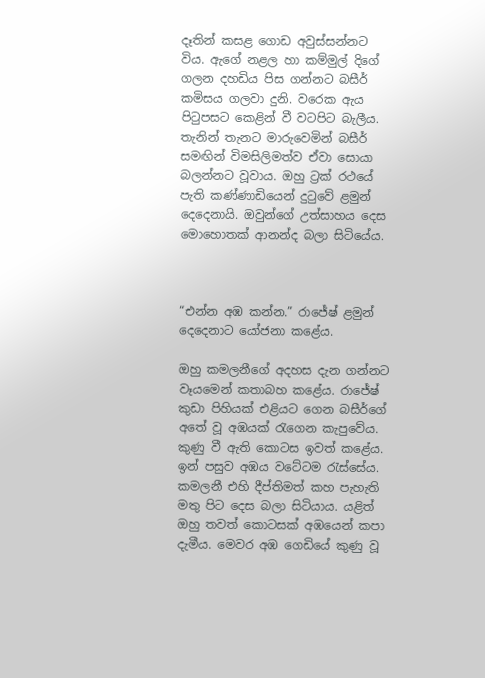දෑතින් කසළ ගොඩ අවුස්සන්නට විය. ඇගේ නළල හා කම්මුල් දිගේ ගලන දහඩිය පිස ගන්නට බසීර් කමිසය ගලවා දුනි. වරෙක ඇය පිටුපසට කෙළින් වී වටපිට බැලීය. තැනින් තැනට මාරුවෙමින් බසීර් සමඟින් විමසිලිමත්ව ඒවා සොයා බලන්නට වූවාය. ඔහු ට්‍රක් රථයේ පැති කණ්ණාඩියෙන් දුටුවේ ළමුන් දෙදෙනායි. ඔවුන්ගේ උත්සාහය දෙස මොහොතක් ආනන්ද බලා සිටියේය.



“එන්න අඹ කන්න.” රාජේෂ් ළමුන් දෙදෙනාට යෝජනා කළේය.

ඔහු කමලනීගේ අදහස දැන ගන්නට වෑයමෙන් කතාබහ කළේය. රාජේෂ් කුඩා පිහියක් එළියට ගෙන බසීර්ගේ අතේ වූ අඹයක් රැගෙන කැපුවේය. කුණු වී ඇති කොටස ඉවත් කළේය. ඉන් පසුව අඹය වටේටම රැස්සේය. කමලනී එහි දීප්තිමත් කහ පැහැති මතු පිට දෙස බලා සිටියාය. යළිත් ඔහු තවත් කොටසක් අඹයෙන් කපා දැමීය. මෙවර අඹ ගෙඩියේ කුණු වූ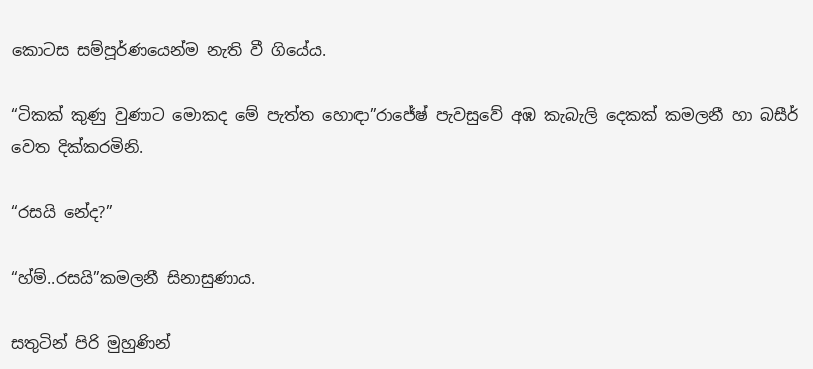කොටස සම්පූර්ණයෙන්ම නැති වී ගියේය.

“ටිකක් කුණු වුණාට මොකද මේ පැත්ත හොඳා”රාජේෂ් පැවසුවේ අඹ කැබැලි දෙකක් කමලනී හා බසීර් වෙත දික්කරමිනි.

“රසයි නේද?”

“හ්ම්..රසයි”කමලනී සිනාසුණාය.

සතුටින් පිරි මුහුණින්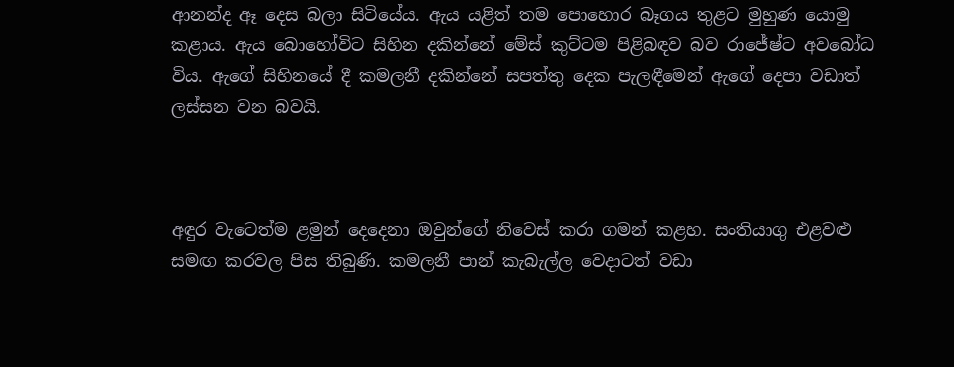ආනන්ද ඈ දෙස බලා සිටියේය. ඇය යළිත් තම පොහොර බෑගය තුළට මුහුණ යොමු කළාය. ඇය බොහෝවිට සිහින දකින්නේ මේස් කුට්ටම පිළිබඳව බව රාජේෂ්ට අවබෝධ විය. ඇගේ සිහිනයේ දී කමලනී දකින්නේ සපත්තු දෙක පැලඳීමෙන් ඇගේ දෙපා වඩාත් ලස්සන වන බවයි.



අඳුර වැටෙත්ම ළමුන් දෙදෙනා ඔවුන්ගේ නිවෙස් කරා ගමන් කළහ. සංතියාගු එළවළු සමඟ කරවල පිස තිබුණි. කමලනී පාන් කැබැල්ල වෙදාටත් වඩා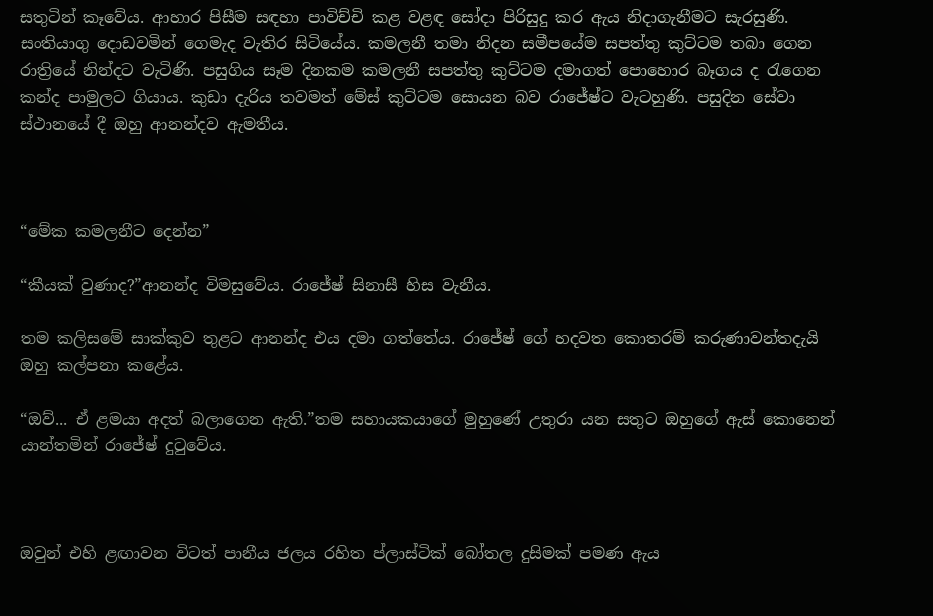සතුටින් කෑවේය. ආහාර පිසීම සඳහා පාවිච්චි කළ වළඳ සෝදා පිරිසුදු කර ඇය නිදාගැනීමට සැරසුණි. සංතියාගු දොඩවමින් ගෙමැද වැතිර සිටියේය. කමලනී තමා නිදන සමීපයේම සපත්තු කුට්ටම තබා ගෙන රාත්‍රියේ නින්දට වැටිණි. පසුගිය සෑම දිනකම කමලනී සපත්තු කුට්ටම දමාගත් පොහොර බෑගය ද රැගෙන කන්ද පාමුලට ගියාය. කුඩා දැරිය තවමත් මේස් කුට්ටම සොයන බව රාජේෂ්ට වැටහුණි. පසුදින සේවා ස්ථානයේ දී ඔහු ආනන්දව ඇමතීය.



“මේක කමලනීට දෙන්න”

“කීයක් වුණාද?”ආනන්ද විමසුවේය. රාජේෂ් සිනාසී හිස වැනීය.

තම කලිසමේ සාක්කුව තුළට ආනන්ද එය දමා ගත්තේය. රාජේෂ් ගේ හදවත කොතරම් කරුණාවන්තදැයි ඔහු කල්පනා කළේය.

“ඔව්... ඒ ළමයා අදත් බලාගෙන ඇති.”තම සහායකයාගේ මුහුණේ උතුරා යන සතුට ඔහුගේ ඇස් කොනෙන් යාන්තමින් රාජේෂ් දුටුවේය.



ඔවුන් එහි ළඟාවන විටත් පානීය ජලය රහිත ප්ලාස්ටික් බෝතල දුසිමක් පමණ ඇය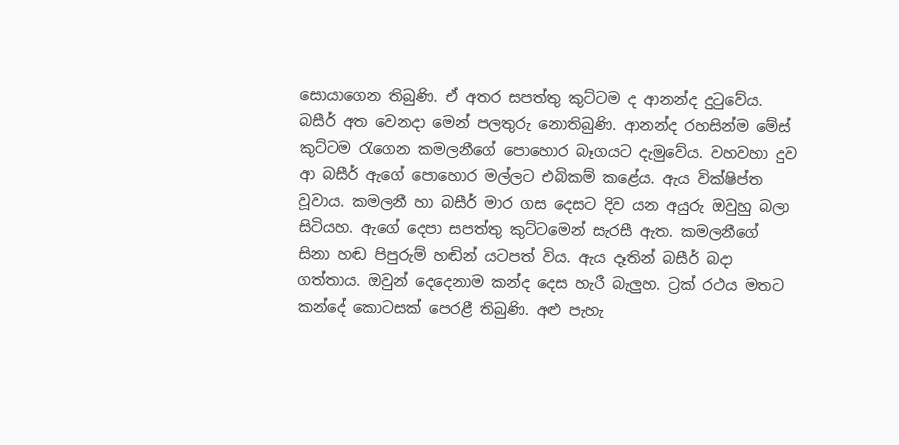සොයාගෙන තිබුණි. ඒ අතර සපත්තු කුට්ටම ද ආනන්ද දුටුවේය. බසීර් අත වෙනදා මෙන් පලතුරු නොතිබුණි. ආනන්ද රහසින්ම මේස් කුට්ටම රැගෙන කමලනීගේ පොහොර බෑගයට දැමුවේය. වහවහා දුව ආ බසීර් ඇගේ පොහොර මල්ලට එබිකම් කළේය. ඇය වික්ෂිප්ත වූවාය. කමලනී හා බසීර් මාර ගස දෙසට දිව යන අයුරු ඔවුහු බලා සිටියහ. ඇගේ දෙපා සපත්තු කුට්ටමෙන් සැරසී ඇත. කමලනීගේ සිනා හඬ පිපුරුම් හඬින් යටපත් විය. ඇය දෑතින් බසීර් බදා ගත්තාය. ඔවුන් දෙදෙනාම කන්ද දෙස හැරී බැලුහ. ට්‍රක් රථය මතට කන්දේ කොටසක් පෙරළී තිබුණි. අළු පැහැ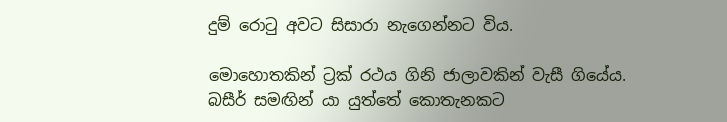දුම් රොටු අවට සිසාරා නැගෙන්නට විය.

මොහොතකින් ට්‍රක් රථය ගිනි ජාලාවකින් වැසී ගියේය. බසීර් සමඟින් යා යුත්තේ කොතැනකට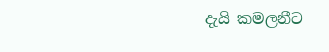දැයි කමලනීට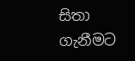සිතා ගැනීමට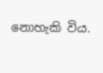නොහැකි විය.